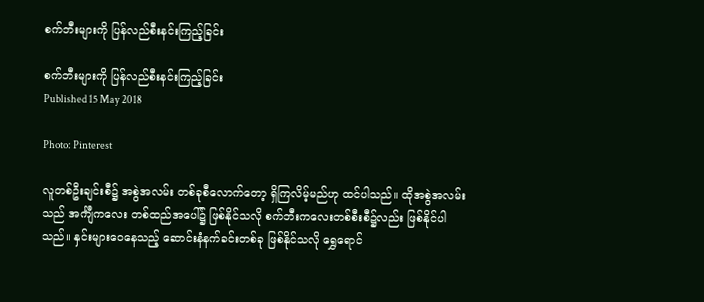စက်ဘီးများကို ပြန်လည်စီးနင်းကြည့်ခြင်း

စက်ဘီးများကို ပြန်လည်စီးနင်းကြည့်ခြင်း
Published 15 May 2018

Photo: Pinterest

လူတစ်ဦးချင်းစီ၌ အစွဲအလမ်း တစ်ခုစီလောက်တော့ ရှိကြလိမ့်မည်ဟု ထင်ပါသည်။ ထိုအစွဲအလမ်းသည် အင်္ကျီကလေး တစ်ထည်အပေါ်၌ ဖြစ်နိုင်သလို စက်ဘီးကလေးတစ်စီးစီ၌လည်း ဖြစ်နိုင်ပါသည်။ နှင်းများဝေနေသည့် ဆောင်းနံနက်ခင်းတစ်ခု ဖြစ်နိုင်သလို ရွှေရောင်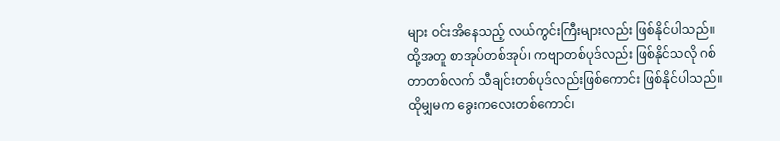များ ဝင်းအိနေသည့် လယ်ကွင်းကြီးများလည်း ဖြစ်နိုင်ပါသည်။ ထို့အတူ စာအုပ်တစ်အုပ်၊ ကဗျာတစ်ပုဒ်လည်း ဖြစ်နိုင်သလို ဂစ်တာတစ်လက် သီချင်းတစ်ပုဒ်လည်းဖြစ်ကောင်း ဖြစ်နိုင်ပါသည်။ ထိုမျှမက ခွေးကလေးတစ်ကောင်၊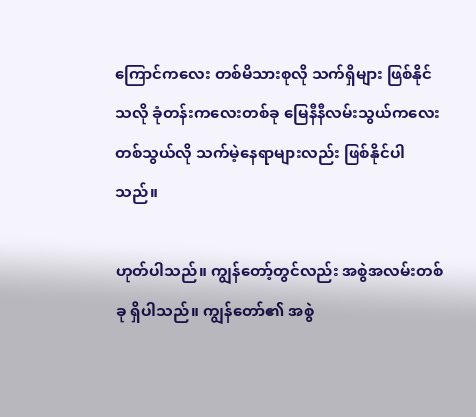ကြောင်ကလေး တစ်မိသားစုလို သက်ရှိများ ဖြစ်နိုင်သလို ခုံတန်းကလေးတစ်ခု မြေနီနီလမ်းသွယ်ကလေးတစ်သွယ်လို သက်မဲ့နေရာများလည်း ဖြစ်နိုင်ပါသည်။

ဟုတ်ပါသည်။ ကျွန်တော့်တွင်လည်း အစွဲအလမ်းတစ်ခု ရှိပါသည်။ ကျွန်တော်၏ အစွဲ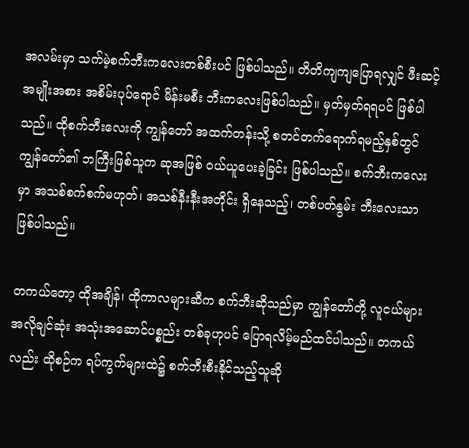အလမ်းမှာ သက်မဲ့စက်ဘီးကလေးတစ်စီးပင် ဖြစ်ပါသည်။ တိတိကျကျပြောရလျှင် ဖီးဆင့်အမျိုးအစား အစိမ်းပုပ်ရောင် မိန်းမစီး ဘီးကလေးဖြစ်ပါသည်။ မှတ်မှတ်ရရပင် ဖြစ်ပါသည်။ ထိုစက်ဘီးလေးကို ကျွန်တော် အထက်တန်းသို့ စတင်တက်ရောက်ရမည့်နှစ်တွင် ကျွန်တော်၏ ဘကြီးဖြစ်သူက ဆုအဖြစ် ဝယ်ယူပေးခဲ့ခြင်း ဖြစ်ပါသည်။ စက်ဘီးကလေးမှာ အသစ်စက်စက်မဟုတ်၊ အသစ်နီးနီးအတိုင်း ရှိနေသည့်၊ တစ်ပတ်နွမ်း ဘီးလေးသာဖြစ်ပါသည်။

တကယ်တော့ ထိုအချိန်၊ ထိုကာလများဆီက စက်ဘီးဆိုသည်မှာ ကျွန်တော်တို့ လူငယ်များ အလိုချင်ဆုံး အသုံးအဆောင်ပစ္စည်း တစ်ခုဟုပင် ပြောရလိမ့်မည်ထင်ပါသည်။ တကယ်လည်း ထိုစဉ်က ရပ်ကွက်များထဲ၌ စက်ဘီးစီးနိုင်သည့်သူဆို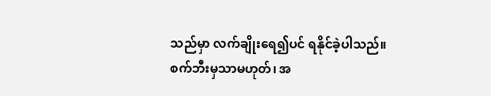သည်မှာ လက်ချိုးရေ၍ပင် ရနိုင်ခဲ့ပါသည်။ စက်ဘီးမှသာမဟုတ်၊ အ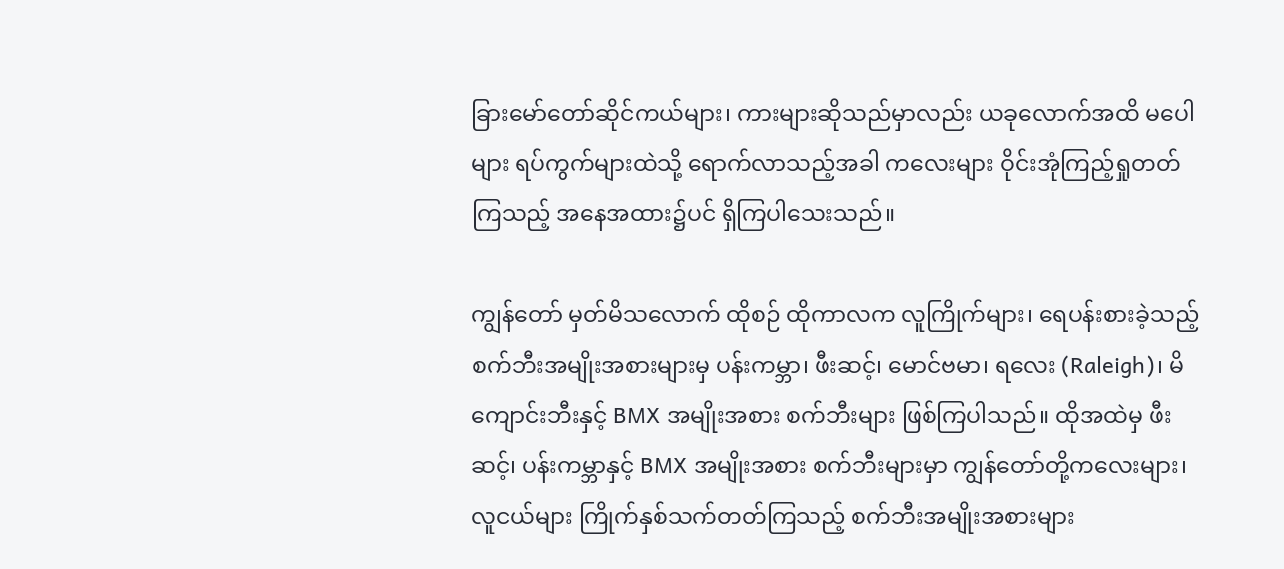ခြားမော်တော်ဆိုင်ကယ်များ၊ ကားများဆိုသည်မှာလည်း ယခုလောက်အထိ မပေါများ ရပ်ကွက်များထဲသို့ ရောက်လာသည့်အခါ ကလေးများ ဝိုင်းအုံကြည့်ရှုတတ်ကြသည့် အနေအထား၌ပင် ရှိကြပါသေးသည်။

ကျွန်တော် မှတ်မိသလောက် ထိုစဉ် ထိုကာလက လူကြိုက်များ၊ ရေပန်းစားခဲ့သည့် စက်ဘီးအမျိုးအစားများမှ ပန်းကမ္ဘာ၊ ဖီးဆင့်၊ မောင်ဗမာ၊ ရလေး (Raleigh)၊ မိကျောင်းဘီးနှင့် BMX အမျိုးအစား စက်ဘီးများ ဖြစ်ကြပါသည်။ ထိုအထဲမှ ဖီးဆင့်၊ ပန်းကမ္ဘာနှင့် BMX အမျိုးအစား စက်ဘီးများမှာ ကျွန်တော်တို့ကလေးများ၊ လူငယ်များ ကြိုက်နှစ်သက်တတ်ကြသည့် စက်ဘီးအမျိုးအစားများ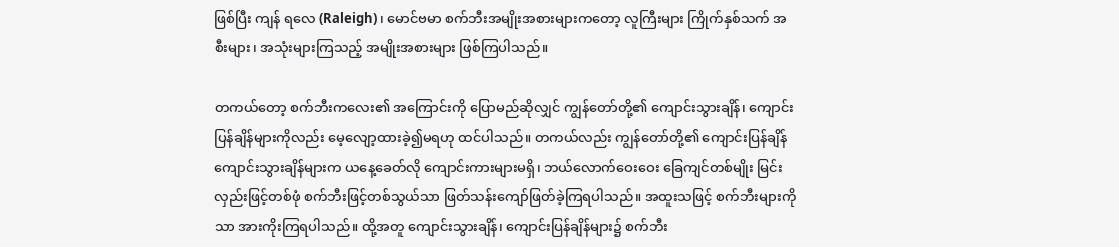ဖြစ်ပြီး ကျန် ရလေ (Raleigh)၊ မောင်ဗမာ စက်ဘီးအမျိုးအစားများကတော့ လူကြီးများ ကြိုက်နှစ်သက် အစီးများ၊ အသုံးများကြသည့် အမျိုးအစားများ ဖြစ်ကြပါသည်။

တကယ်တော့ စက်ဘီးကလေး၏ အကြောင်းကို ပြောမည်ဆိုလျှင် ကျွန်တော်တို့၏ ကျောင်းသွားချိန်၊ ကျောင်းပြန်ချိန်များကိုလည်း မေ့လျော့ထားခဲ့၍မရဟု ထင်ပါသည်။ တကယ်လည်း ကျွန်တော်တို့၏ ကျောင်းပြန်ချိန် ကျောင်းသွားချိန်များက ယနေ့ခေတ်လို ကျောင်းကားများမရှိ၊ ဘယ်လောက်ဝေးဝေး ခြေကျင်တစ်မျိုး မြင်းလှည်းဖြင့်တစ်ဖုံ စက်ဘီးဖြင့်တစ်သွယ်သာ ဖြတ်သန်းကျော်ဖြတ်ခဲ့ကြရပါသည်။ အထူးသဖြင့် စက်ဘီးများကိုသာ အားကိုးကြရပါသည်။ ထို့အတူ ကျောင်းသွားချိန်၊ ကျောင်းပြန်ချိန်များ၌ စက်ဘီး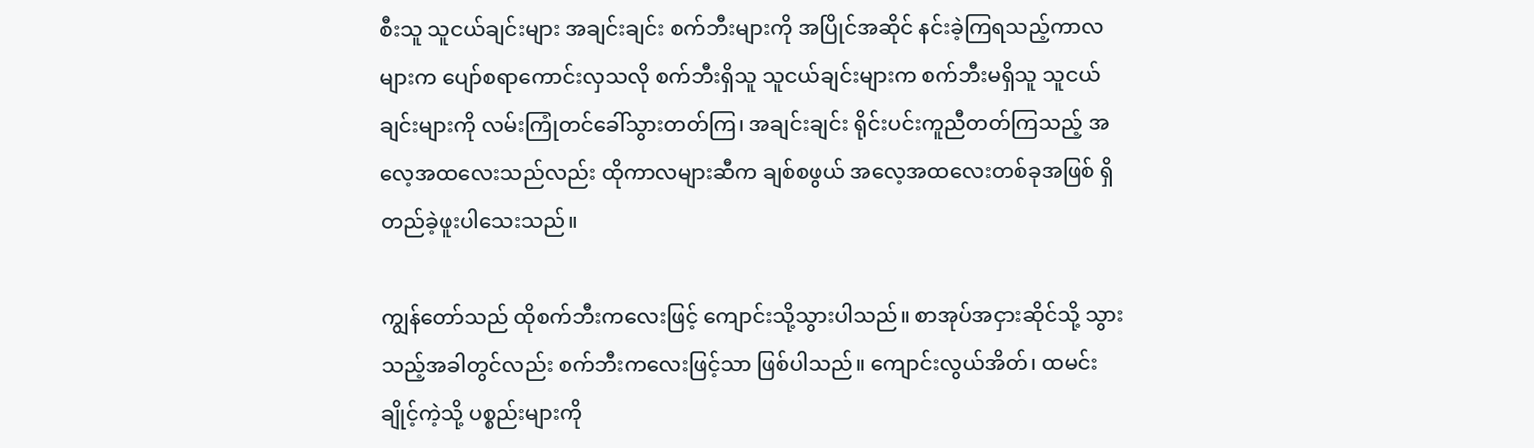စီးသူ သူငယ်ချင်းများ အချင်းချင်း စက်ဘီးများကို အပြိုင်အဆိုင် နင်းခဲ့ကြရသည့်ကာလများက ပျော်စရာကောင်းလှသလို စက်ဘီးရှိသူ သူငယ်ချင်းများက စက်ဘီးမရှိသူ သူငယ်ချင်းများကို လမ်းကြုံတင်ခေါ်သွားတတ်ကြ၊ အချင်းချင်း ရိုင်းပင်းကူညီတတ်ကြသည့် အလေ့အထလေးသည်လည်း ထိုကာလများဆီက ချစ်စဖွယ် အလေ့အထလေးတစ်ခုအဖြစ် ရှိတည်ခဲ့ဖူးပါသေးသည်။

ကျွန်တော်သည် ထိုစက်ဘီးကလေးဖြင့် ကျောင်းသို့သွားပါသည်။ စာအုပ်အငှားဆိုင်သို့ သွားသည့်အခါတွင်လည်း စက်ဘီးကလေးဖြင့်သာ ဖြစ်ပါသည်။ ကျောင်းလွယ်အိတ်၊ ထမင်းချိုင့်ကဲ့သို့ ပစ္စည်းများကို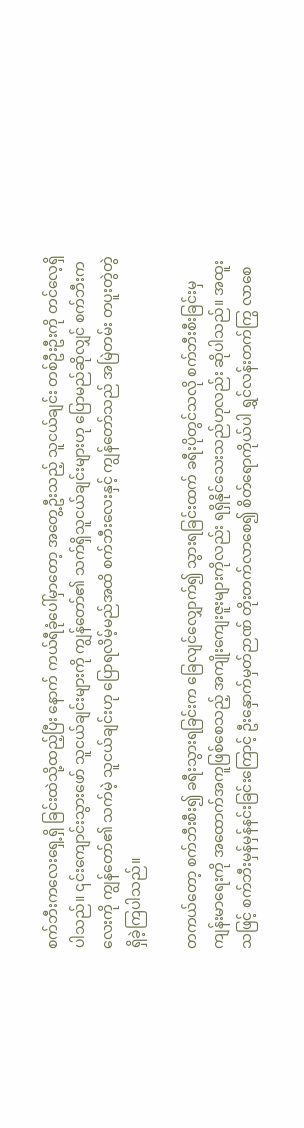စက်ဘီးကလေးရှေ့ရှိ ခြင်းထဲသို့ထည့်ပြီး နောက် ကယ်ရီခုံပေါ်မှာတော့ အတွေ့ဦးသည့် သူငယ်ချင်း တစ်ဦးဦးကို တင်လေ့ရှိပါသည်။ ၎င်းကျောင်းသွားဖော် သူငယ်ချင်းများကို ကျွန်တော်၏ သက်ရှိသူငယ်ချင်းများဟု ပြောမည်ဆိုလျှင် စက်ဘီးကလေးကို ကျွန်တော်၏ သက်မဲ့ သူငယ်ချင်းဟု ပြောရလိမ့်မည်အထိ စက်ဘီးလေးနှင့် ကျွန်တော်သည် အမြဲတမ်း တပူးတွဲတွဲ ရှိခဲ့ကြပါသည်။

တကယ်တော့ စက်ဘီးစီး၍ ခရီးသွားရခြင်းက ခြေလျင်လျှောက်၍ သွားရခြင်းထက် ခရီးပိုတွင်သလို စက်ဘီးစီးခြင်းမှ ကျန်းမာရေးကို အထောက်အကူဖြစ်စေသည့် အကျိုးကျေးဇူးများကိုလည်း ရရှိနိုင်သေးသည်ဟုလည်း ဆိုပါသည်။ အထူးသဖြင့် စက်ဘီးမှန်မှန်နင်းခြင်းကြောင့် ဦးနှောက်မှတ်ဉာဏ် တိုးတက်လာစေ၍ စိတ်ရောကိုယ်ပါ ရွှင်လန်းတက်ကြွ လာစေ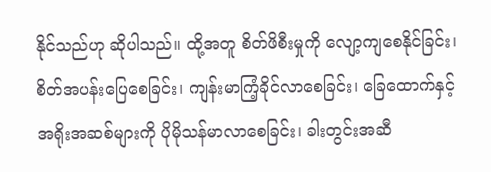နိုင်သည်ဟု ဆိုပါသည်။ ထို့အတူ စိတ်ဖိစီးမှုကို လျော့ကျစေနိုင်ခြင်း၊ စိတ်အပန်းပြေစေခြင်း၊ ကျန်းမာကြံ့ခိုင်လာစေခြင်း၊ ခြေထောက်နှင့် အရိုးအဆစ်များကို ပိုမိုသန်မာလာစေခြင်း၊ ခါးတွင်းအဆီ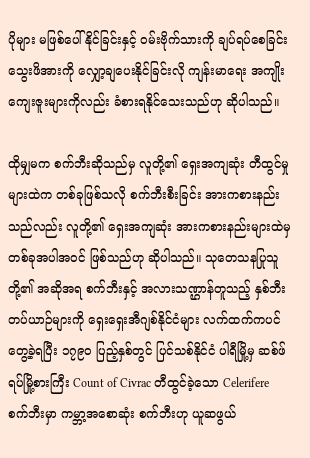ပိုများ မဖြစ်ပေါ်နိုင်ခြင်းနှင့် ဝမ်းဗိုက်သားကို ချပ်ရပ်စေခြင်း သွေးဖိအားကို လျှော့ချပေးနိုင်ခြင်းလို ကျန်းမာရေး အကျိုးကျေးဇူးများကိုလည်း ခံစားရနိုင်သေးသည်ဟု ဆိုပါသည်။

ထိုမျှမက စက်ဘီးဆိုသည်မှ လူတို့၏ ရှေးအကျဆုံး တီထွင်မှုများထဲက တစ်ခုဖြစ်သလို စက်ဘီးစီးခြင်း အားကစားနည်းသည်လည်း လူတို့၏ ရှေးအကျဆုံး အားကစားနည်းများထဲမှ တစ်ခုအပါအဝင် ဖြစ်သည်ဟု ဆိုပါသည်။ သုတေသနပြုသူတို့၏ အဆိုအရ စက်ဘီးနှင့် အလားသဏ္ဌာန်တူသည့် နှစ်ဘီးတပ်ယာဉ်များကို ရှေးရှေးအီဂျစ်နိုင်ငံများ လက်ထက်ကပင် တွေ့ခဲ့ရပြီး ၁၇၉၀ ပြည့်နှစ်တွင် ပြင်သစ်နိုင်ငံ ပါရီမြို့မှ ဆစ်ဖ်ရပ်မြို့စားကြီး Count of Civrac တီထွင်ခဲ့သော Celerifere စက်ဘီးမှာ ကမ္ဘာ့အစောဆုံး စက်ဘီးဟု ယူဆဖွယ်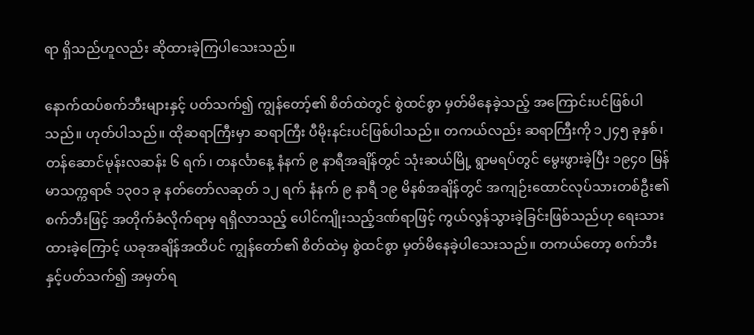ရာ ရှိသည်ဟူလည်း ဆိုထားခဲ့ကြပါသေးသည်။

နောက်ထပ်စက်ဘီးများနှင့် ပတ်သက်၍ ကျွန်တော့်၏ စိတ်ထဲတွင် စွဲထင်စွာ မှတ်မိနေခဲ့သည့် အကြောင်းပင်ဖြစ်ပါသည်။ ဟုတ်ပါသည်။ ထိုဆရာကြီးမှာ ဆရာကြီး ပီမိုးနင်းပင်ဖြစ်ပါသည်။ တကယ်လည်း ဆရာကြီးကို ၁၂၄၅ ခုနှစ်၊ တန်ဆောင်မုန်းလဆန်း ၆ ရက်၊ တနင်္လာနေ့ နံနက် ၉ နာရီအချိန်တွင် သုံးဆယ်မြို့ ရွာမရပ်တွင် မွေးဖွားခဲ့ပြီး ၁၉၄၀ မြန်မာသက္ကရာဇ် ၁၃၀၁ ခု နတ်တော်လဆုတ် ၁၂ ရက် နံနက် ၉ နာရီ ၁၉ မိနစ်အချိန်တွင် အကျဉ်းထောင်လုပ်သားတစ်ဦး၏ စက်ဘီးဖြင့် အတိုက်ခံလိုက်ရာမှ ရရှိလာသည့် ပေါင်ကျိုးသည့်ဒဏ်ရာဖြင့် ကွယ်လွန်သွားခဲ့ခြင်းဖြစ်သည်ဟု ရေးသားထားခဲ့ကြောင့် ယခုအချိန်အထိပင် ကျွန်တော်၏ စိတ်ထဲမှ စွဲထင်စွာ မှတ်မိနေခဲ့ပါသေးသည်။ တကယ်တော့ စက်ဘီးနှင့်ပတ်သက်၍ အမှတ်ရ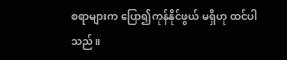စရာများက ပြော၍ကုန်နိုင်ဖွယ် မရှိဟု ထင်ပါသည်။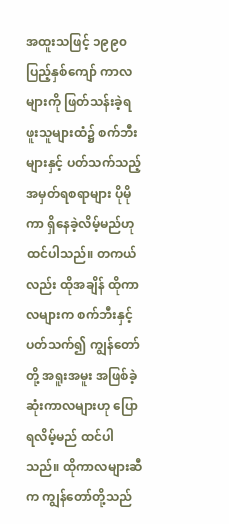အထူးသဖြင့် ၁၉၉၀ ပြည့်နှစ်ကျော် ကာလများကို ဖြတ်သန်းခဲ့ရဖူးသူများထံ၌ စက်ဘီးများနှင့် ပတ်သက်သည့် အမှတ်ရစရာများ ပိုမိုကာ ရှိနေခဲ့လိမ့်မည်ဟု ထင်ပါသည်။ တကယ်လည်း ထိုအချိန် ထိုကာလများက စက်ဘီးနှင့် ပတ်သက်၍ ကျွန်တော်တို့ အရူးအမူး အဖြစ်ခဲ့ဆုံးကာလများဟု ပြောရလိမ့်မည် ထင်ပါသည်။ ထိုကာလများဆီက ကျွန်တော်တို့သည်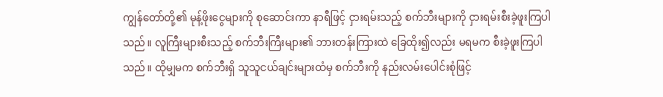ကျွန်တော်တို့၏ မုန့်ဖိုးငွေများကို စုဆောင်းကာ နာရီဖြင့် ငှားရမ်းသည့် စက်ဘီးများကို ငှားရမ်းစီးခဲ့ဖူးကြပါသည်။ လူကြီးများစီးသည့် စက်ဘီးကြီးများ၏ ဘားတန်းကြားထဲ ခြေထိုး၍လည်း မရမက စီးခဲ့ဖူးကြပါသည်။ ထိုမျှမက စက်ဘီးရှိ သူသူငယ်ချင်းများထံမှ စက်ဘီးကို နည်းလမ်းပေါင်းစုံဖြင့်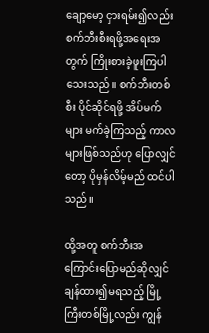ချော့မော့ ငှားရမ်း၍လည်း စက်ဘီးစီးရဖို့အရေးအတွက် ကြိုးစားခဲ့ဖူးကြပါသေးသည်။ စက်ဘီးတစ်စီး ပိုင်ဆိုင်ရဖို့ အိပ်မက်များ မက်ခဲ့ကြသည့် ကာလများဖြစ်သည်ဟု ပြောလျှင်တော့ ပိုမှန်လိမ့်မည် ထင်ပါသည်။

ထို့အတူ စက်ဘီးအကြောင်းပြောမည်ဆိုလျှင် ချန်ထား၍မရသည့် မြို့ကြီးတစ်မြို့လည်း ကျွန်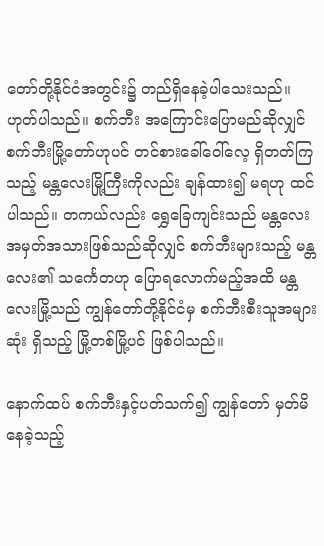တော်တို့နိုင်ငံအတွင်း၌ တည်ရှိနေခဲ့ပါသေးသည်။ ဟုတ်ပါသည်။ စက်ဘီး အကြောင်းပြောမည်ဆိုလျှင် စက်ဘီးမြို့တော်ဟုပင် တင်စားခေါ်ဝေါ်လေ့ ရှိတတ်ကြသည့် မန္တလေးမြို့ကြီးကိုလည်း ချန်ထား၍ မရဟု ထင်ပါသည်။ တကယ်လည်း ရွှေခြေကျင်းသည် မန္တလေး အမှတ်အသားဖြစ်သည်ဆိုလျှင် စက်ဘီးများသည့် မန္တလေး၏ သင်္ကေတဟု ပြောရလောက်မည့်အထိ မန္တလေးမြို့သည် ကျွန်တော်တို့နိုင်ငံမှ စက်ဘီးစီးသူအများဆုံး ရှိသည့် မြို့တစ်မြို့ပင် ဖြစ်ပါသည်။

နောက်ထပ် စက်ဘီးနှင့်ပတ်သက်၍ ကျွန်တော် မှတ်မိနေခဲ့သည့်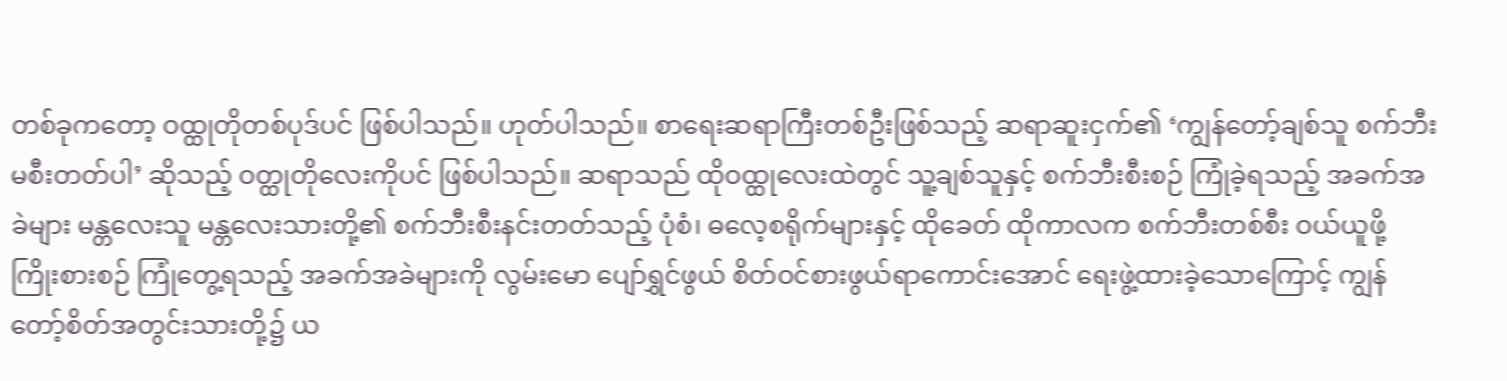တစ်ခုကတော့ ဝထ္ထုတိုတစ်ပုဒ်ပင် ဖြစ်ပါသည်။ ဟုတ်ပါသည်။ စာရေးဆရာကြီးတစ်ဦးဖြစ်သည့် ဆရာဆူးငှက်၏ ‘ကျွန်တော့်ချစ်သူ စက်ဘီး မစီးတတ်ပါ’ ဆိုသည့် ဝတ္ထုတိုလေးကိုပင် ဖြစ်ပါသည်။ ဆရာသည် ထိုဝထ္ထုလေးထဲတွင် သူ့ချစ်သူနှင့် စက်ဘီးစီးစဉ် ကြုံခဲ့ရသည့် အခက်အခဲများ မန္တလေးသူ မန္တလေးသားတို့၏ စက်ဘီးစီးနင်းတတ်သည့် ပုံစံ၊ ဓလေ့စရိုက်များနှင့် ထိုခေတ် ထိုကာလက စက်ဘီးတစ်စီး ဝယ်ယူဖို့ ကြိုးစားစဉ် ကြုံတွေ့ရသည့် အခက်အခဲများကို လွမ်းမော ပျော်ရွှင်ဖွယ် စိတ်ဝင်စားဖွယ်ရာကောင်းအောင် ရေးဖွဲ့ထားခဲ့သောကြောင့် ကျွန်တော့်စိတ်အတွင်းသားတို့၌ ယ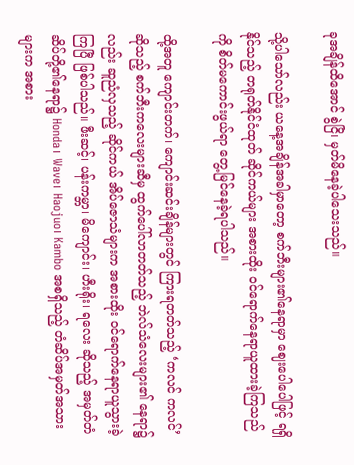ခုအချိန်ထိအောင် စွဲငြိ၊ မှတ်မိနေခဲ့ပါသေးသည်။

သို့ပါသော်လည်း ယနေ့အချိန်အခါမှာတော့ စက်ဘီးများ၏နေရာမှာ ဈေးပေါပေါဖြင့် ရရှိနိုင်သည့် တရုတ်နိုင်ငံထုတ် ဆိုင်ကယ်များ အစားထိုး ဝင်ရောက်နေရာယူထားခဲ့ကြသည်ကို စိတ်မကောင်းဖွယ်ရာ တွေ့မြင်နေခဲ့ရပါသည်။

ထို့အတူ ကျောင်းတက်၊ ကျောင်းဆင်းချိန်များတွင် ကြားရတတ်သည့် ‘ကလင် ကလင်’ ဆိုသည့် စက်ဘီးကလေးများဆီမှ ထွက်ပေါ်လာတတ်သည့် ဘဲလ်သံလေးများ၏ နေရာ၌လည်း ဆူညံလှသည့် ဆိုင်ကယ် အိပ်ဇောသံများက အစားထိုး ဝင်ရောက်နေရာယူသွားခဲ့ကြပြီ ဖြစ်ပါသည်။ ဖီးဆင့်၊ ပန်းကမ္ဘာ၊ မိကျောင်း၊ ဟီးရိုး၊ ရလေး ဆိုသည့် အမှတ်တံဆိပ်တို့၏နေရာ၌ Honda၊ Wave၊ Haojuo၊ Kambo အစရှိသည့် တံဆိပ်အမှတ်အသားများက အစား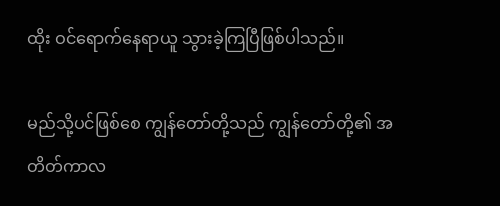ထိုး ဝင်ရောက်နေရာယူ သွားခဲ့ကြပြီဖြစ်ပါသည်။

မည်သို့ပင်ဖြစ်စေ ကျွန်တော်တို့သည် ကျွန်တော်တို့၏ အတိတ်ကာလ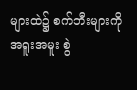များထဲ၌ စက်ဘီးများကို အရူးအမူး စွဲ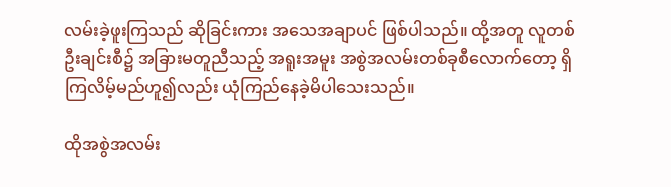လမ်းခဲ့ဖူးကြသည် ဆိုခြင်းကား အသေအချာပင် ဖြစ်ပါသည်။ ထို့အတူ လူတစ်ဦးချင်းစီ၌ အခြားမတူညီသည့် အရူးအမူး အစွဲအလမ်းတစ်ခုစီလောက်တော့ ရှိကြလိမ့်မည်ဟူ၍လည်း ယုံကြည်နေခဲ့မိပါသေးသည်။

ထိုအစွဲအလမ်း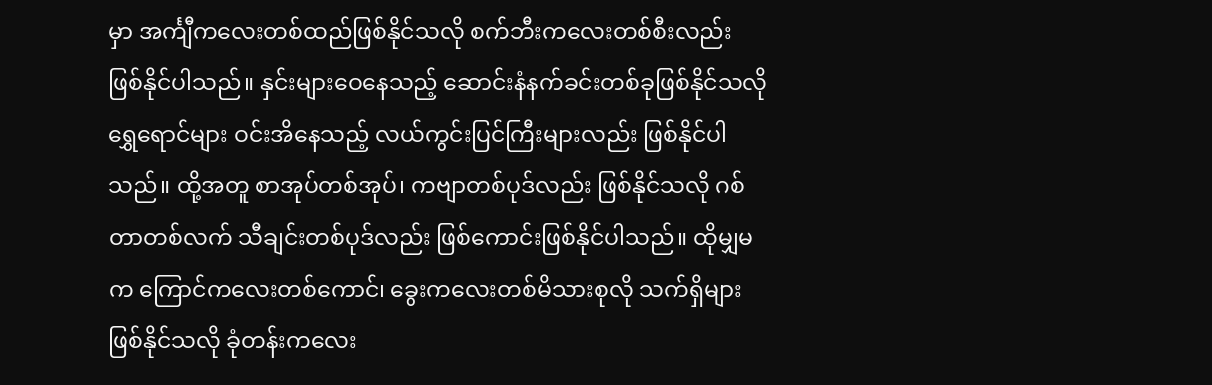မှာ အင်္ကျီကလေးတစ်ထည်ဖြစ်နိုင်သလို စက်ဘီးကလေးတစ်စီးလည်း ဖြစ်နိုင်ပါသည်။ နှင်းများဝေနေသည့် ဆောင်းနံနက်ခင်းတစ်ခုဖြစ်နိုင်သလို ရွှေရောင်များ ဝင်းအိနေသည့် လယ်ကွင်းပြင်ကြီးများလည်း ဖြစ်နိုင်ပါသည်။ ထို့အတူ စာအုပ်တစ်အုပ်၊ ကဗျာတစ်ပုဒ်လည်း ဖြစ်နိုင်သလို ဂစ်တာတစ်လက် သီချင်းတစ်ပုဒ်လည်း ဖြစ်ကောင်းဖြစ်နိုင်ပါသည်။ ထိုမျှမက ကြောင်ကလေးတစ်ကောင်၊ ခွေးကလေးတစ်မိသားစုလို သက်ရှိများဖြစ်နိုင်သလို ခုံတန်းကလေး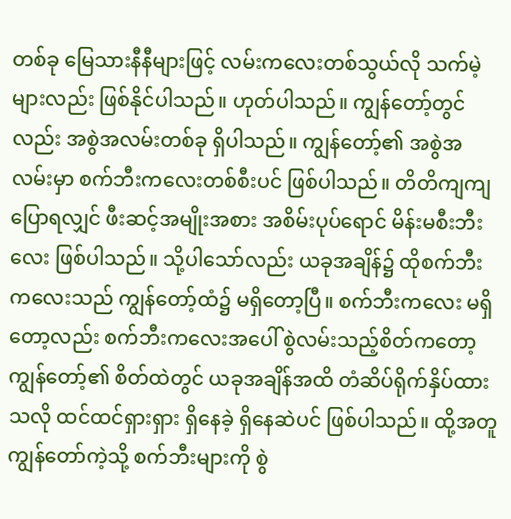တစ်ခု မြေသားနီနီများဖြင့် လမ်းကလေးတစ်သွယ်လို သက်မဲ့များလည်း ဖြစ်နိုင်ပါသည်။ ဟုတ်ပါသည်။ ကျွန်တော့်တွင်လည်း အစွဲအလမ်းတစ်ခု ရှိပါသည်။ ကျွန်တော့်၏ အစွဲအလမ်းမှာ စက်ဘီးကလေးတစ်စီးပင် ဖြစ်ပါသည်။ တိတိကျကျပြောရလျှင် ဖီးဆင့်အမျိုးအစား အစိမ်းပုပ်ရောင် မိန်းမစီးဘီးလေး ဖြစ်ပါသည်။ သို့ပါသော်လည်း ယခုအချိန်၌ ထိုစက်ဘီးကလေးသည် ကျွန်တော့်ထံ၌ မရှိတော့ပြီ။ စက်ဘီးကလေး မရှိတော့လည်း စက်ဘီးကလေးအပေါ် စွဲလမ်းသည့်စိတ်ကတော့ ကျွန်တော့်၏ စိတ်ထဲတွင် ယခုအချိန်အထိ တံဆိပ်ရိုက်နှိပ်ထားသလို ထင်ထင်ရှားရှား ရှိနေခဲ့ ရှိနေဆဲပင် ဖြစ်ပါသည်။ ထို့အတူ ကျွန်တော်ကဲ့သို့ စက်ဘီးများကို စွဲ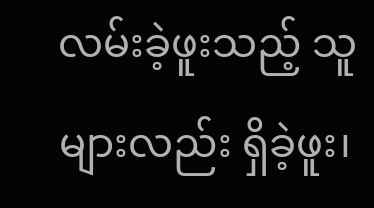လမ်းခဲ့ဖူးသည့် သူများလည်း ရှိခဲ့ဖူး၊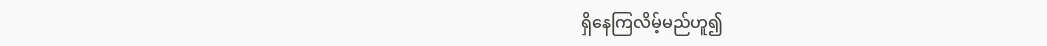ရှိနေကြလိမ့်မည်ဟူ၍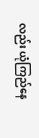လည်း ယုံကြည်နေ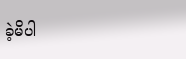ခဲ့မိပါ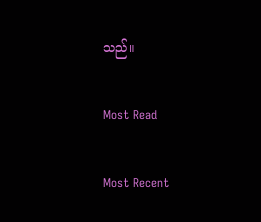သည်။

Most Read

Most Recent